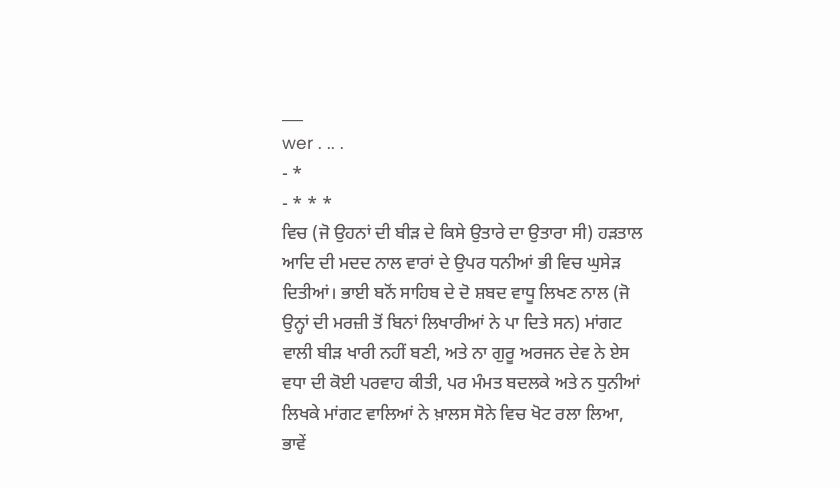___
wer . .. .
- *
- * * *
ਵਿਚ (ਜੋ ਉਹਨਾਂ ਦੀ ਬੀੜ ਦੇ ਕਿਸੇ ਉਤਾਰੇ ਦਾ ਉਤਾਰਾ ਸੀ) ਹੜਤਾਲ ਆਦਿ ਦੀ ਮਦਦ ਨਾਲ ਵਾਰਾਂ ਦੇ ਉਪਰ ਧਨੀਆਂ ਭੀ ਵਿਚ ਘੁਸੇੜ ਦਿਤੀਆਂ। ਭਾਈ ਬਨੋਂ ਸਾਹਿਬ ਦੇ ਦੋ ਸ਼ਬਦ ਵਾਧੂ ਲਿਖਣ ਨਾਲ (ਜੋ ਉਨ੍ਹਾਂ ਦੀ ਮਰਜ਼ੀ ਤੋਂ ਬਿਨਾਂ ਲਿਖਾਰੀਆਂ ਨੇ ਪਾ ਦਿਤੇ ਸਨ) ਮਾਂਗਟ ਵਾਲੀ ਬੀੜ ਖਾਰੀ ਨਹੀਂ ਬਣੀ, ਅਤੇ ਨਾ ਗੁਰੂ ਅਰਜਨ ਦੇਵ ਨੇ ਏਸ ਵਧਾ ਦੀ ਕੋਈ ਪਰਵਾਹ ਕੀਤੀ, ਪਰ ਮੰਮਤ ਬਦਲਕੇ ਅਤੇ ਨ ਧੁਨੀਆਂ ਲਿਖਕੇ ਮਾਂਗਟ ਵਾਲਿਆਂ ਨੇ ਖ਼ਾਲਸ ਸੋਨੇ ਵਿਚ ਖੋਟ ਰਲਾ ਲਿਆ, ਭਾਵੇਂ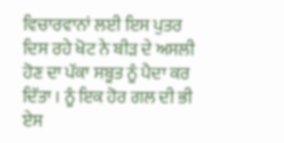ਵਿਚਾਰਵਾਨਾਂ ਲਈ ਇਸ ਪੁਤਰ ਦਿਸ ਰਹੇ ਖੋਟ ਨੇ ਬੀੜ ਦੇ ਅਸਲੀ ਹੋਣ ਦਾ ਪੱਕਾ ਸਬੂਤ ਨੂੰ ਪੈਦਾ ਕਰ ਦਿੱਤਾ । ਨੂੰ ਇਕ ਹੋਰ ਗਲ ਦੀ ਭੀ ਏਸ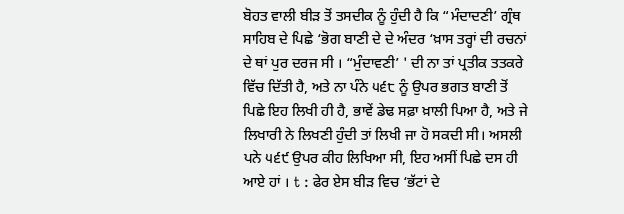ਬੋਹਤ ਵਾਲੀ ਬੀੜ ਤੋਂ ਤਸਦੀਕ ਨੂੰ ਹੁੰਦੀ ਹੈ ਕਿ “ਮੰਦਾਦਣੀ’ ਗ੍ਰੰਥ ਸਾਹਿਬ ਦੇ ਪਿਛੇ ‘ਭੋਗ ਬਾਣੀ ਦੇ ਦੇ ਅੰਦਰ ‘ਖ਼ਾਸ ਤਰ੍ਹਾਂ ਦੀ ਰਚਨਾਂ ਦੇ ਥਾਂ ਪੁਰ ਦਰਜ ਸੀ । “ਮੁੰਦਾਵਣੀ’ ' ਦੀ ਨਾ ਤਾਂ ਪ੍ਰਤੀਕ ਤਤਕਰੇ ਵਿੱਚ ਦਿੱਤੀ ਹੈ, ਅਤੇ ਨਾ ਪੰਨੇ ੫੬੮ ਨੂੰ ਉਪਰ ਭਗਤ ਬਾਣੀ ਤੋਂ ਪਿਛੇ ਇਹ ਲਿਖੀ ਹੀ ਹੈ, ਭਾਵੇਂ ਡੇਢ ਸਫ਼ਾ ਖ਼ਾਲੀ ਪਿਆ ਹੈ, ਅਤੇ ਜੇ ਲਿਖਾਰੀ ਨੇ ਲਿਖਣੀ ਹੁੰਦੀ ਤਾਂ ਲਿਖੀ ਜਾ ਹੋ ਸਕਦੀ ਸੀ। ਅਸਲੀ ਪਨੇ ੫੬੯ ਉਪਰ ਕੀਹ ਲਿਖਿਆ ਸੀ, ਇਹ ਅਸੀਂ ਪਿਛੇ ਦਸ ਹੀ ਆਏ ਹਾਂ । t : ਫੇਰ ਏਸ ਬੀੜ ਵਿਚ ‘ਭੱਟਾਂ ਦੇ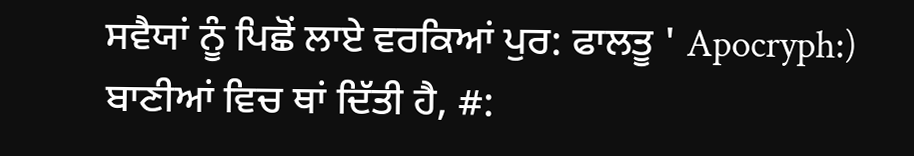ਸਵੈਯਾਂ ਨੂੰ ਪਿਛੋਂ ਲਾਏ ਵਰਕਿਆਂ ਪੁਰ: ਫਾਲਤੂ ' Apocryph:) ਬਾਣੀਆਂ ਵਿਚ ਥਾਂ ਦਿੱਤੀ ਹੈ, #: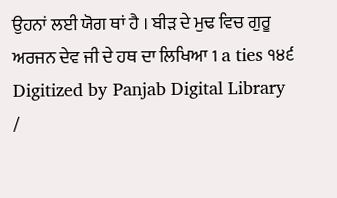ਉਹਨਾਂ ਲਈ ਯੋਗ ਥਾਂ ਹੈ । ਬੀੜ ਦੇ ਮੁਢ ਵਿਚ ਗੁਰੂ ਅਰਜਨ ਦੇਵ ਜੀ ਦੇ ਹਥ ਦਾ ਲਿਖਿਆ 1 a ties ੧੪੬ Digitized by Panjab Digital Library /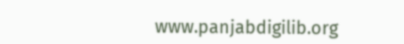www.panjabdigilib.org